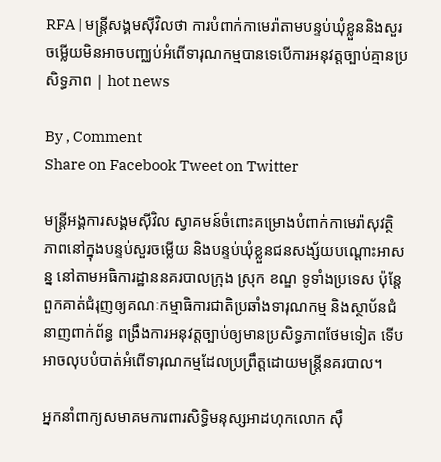RFA | មន្ត្រីសង្គមស៊ីវិលថា ការបំពាក់កាមេរ៉ាតាមបន្ទប់ឃុំខ្លួននិងសួរចម្លើយមិនអាចបញ្ឈប់អំពើទារុណកម្មបានទេបើការអនុវត្តច្បាប់គ្មានប្រសិទ្ធភាព | hot news

By , Comment
Share on Facebook Tweet on Twitter

មន្ត្រីអង្គការសង្គមស៊ីវិល ស្វាគមន៍ចំពោះគម្រោងបំពាក់កាមេរ៉ាសុវត្ថិភាពនៅក្នុងបន្ទប់សួរចម្លើយ និងបន្ទប់ឃុំខ្លួនជនសង្ស័យបណ្តោះអាសន្ន នៅតាមអធិការដ្ឋាននគរបាលក្រុង ស្រុក ខណ្ឌ ទូទាំងប្រទេស ប៉ុន្តែពួកគាត់ជំរុញឲ្យគណៈកម្មាធិការជាតិប្រឆាំងទារុណកម្ម និងស្ថាប័នជំនាញពាក់ព័ន្ធ ពង្រឹងការអនុវត្តច្បាប់ឲ្យមានប្រសិទ្ធភាពថែមទៀត ទើបអាចលុបបំបាត់អំពើទារុណកម្មដែលប្រព្រឹត្តដោយមន្ត្រីនគរបាល។

អ្នកនាំពាក្យសមាគមការពារសិទ្ធិមនុស្សអាដហុកលោក ស៊ឹ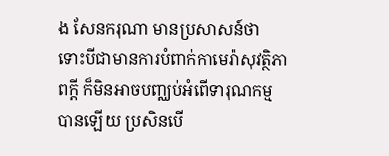ង សែនករុណា មានប្រសាសន៍ថា ទោះបីជាមានការបំពាក់កាមេរ៉ាសុវត្ថិភាពក្តី ក៏មិនអាចបញ្ឈប់អំពើទារុណកម្មបានឡើយ ប្រសិនបើ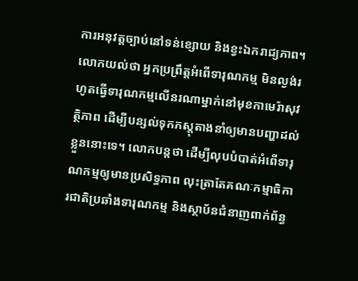ការអនុវត្តច្បាប់នៅទន់ខ្សោយ និងខ្វះឯករាជ្យភាព។ លោកយល់ថា អ្នកប្រព្រឹត្តអំពើទារុណកម្ម មិនល្ងង់រហូតធ្វើទារុណកម្មលើនរណាម្នាក់នៅមុខកាមេរ៉ាសុវត្ថិភាព ដើម្បីបន្សល់ទុកភស្តុតាងនាំឲ្យមានបញ្ហាដល់ខ្លួននោះទេ។ លោកបន្តថា ដើម្បីលុបបំបាត់អំពើទារុណកម្មឲ្យមានប្រសិទ្ធភាព លុះត្រាតែគណៈកម្មាធិការជាតិប្រឆាំងទារុណកម្ម និងស្ថាប័នជំនាញពាក់ព័ន្ធ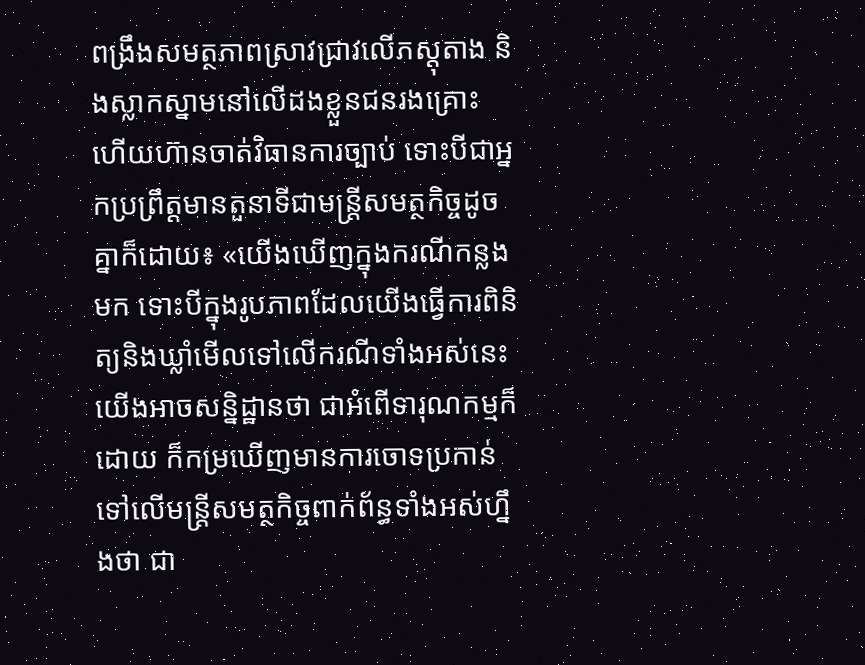ពង្រឹងសមត្ថភាពស្រាវជ្រាវលើភស្តុតាង និងស្លាកស្នាមនៅលើដងខ្លួនជនរងគ្រោះ ហើយហ៊ានចាត់វិធានការច្បាប់ ទោះបីជាអ្នកប្រព្រឹត្តមានតួនាទីជាមន្ត្រីសមត្ថកិច្ចដូចគ្នាក៏ដោយ៖ «យើងឃើញក្នុងករណីកន្លងមក ទោះបីក្នុងរូបភាពដែលយើងធ្វើការពិនិត្យនិងឃ្លាំមើលទៅលើករណីទាំងអស់នេះ យើងអាចសន្និដ្ឋានថា ជាអំពើទារុណកម្មក៏ដោយ ក៏កម្រឃើញមានការចោទប្រកាន់ទៅលើមន្ត្រីសមត្ថកិច្ចពាក់ព័ន្ធទាំងអស់ហ្នឹងថា ជា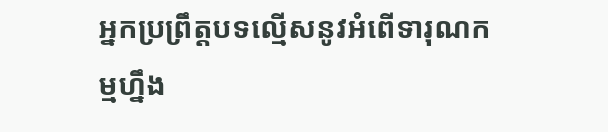អ្នកប្រព្រឹត្តបទល្មើសនូវអំពើទារុណកម្មហ្នឹង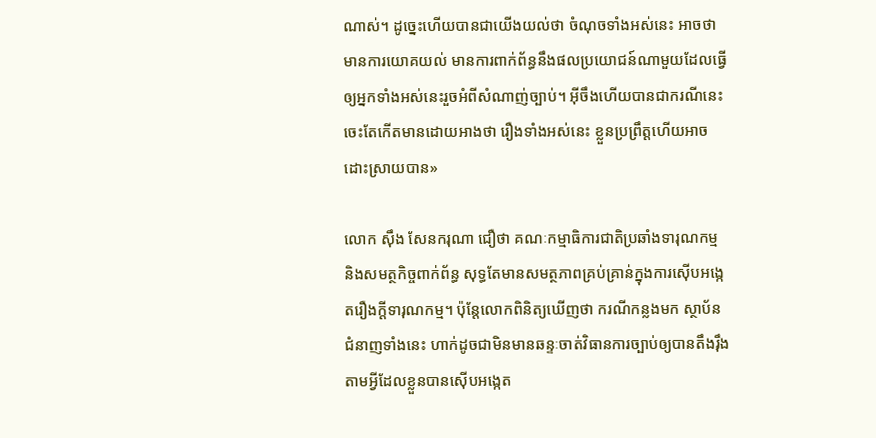ណាស់។ ដូច្នេះហើយបានជាយើងយល់ថា ចំណុចទាំងអស់នេះ អាចថាមានការយោគយល់ មានការពាក់ព័ន្ធនឹងផលប្រយោជន៍ណាមួយដែលធ្វើឲ្យអ្នកទាំងអស់នេះរួចអំពីសំណាញ់ច្បាប់។ អ៊ីចឹងហើយបានជាករណីនេះចេះតែកើតមានដោយអាងថា រឿងទាំងអស់នេះ ខ្លួនប្រព្រឹត្តហើយអាចដោះស្រាយបាន»

លោក ស៊ឹង សែនករុណា ជឿថា គណៈកម្មាធិការជាតិប្រឆាំងទារុណកម្ម និងសមត្ថកិច្ចពាក់ព័ន្ធ សុទ្ធតែមានសមត្ថភាពគ្រប់គ្រាន់ក្នុងការស៊ើបអង្កេតរឿងក្តីទារុណកម្ម។ ប៉ុន្តែលោកពិនិត្យឃើញថា ករណីកន្លងមក ស្ថាប័នជំនាញទាំងនេះ ហាក់ដូចជាមិនមានឆន្ទៈចាត់វិធានការច្បាប់ឲ្យបានតឹងរ៉ឹង តាមអ្វីដែលខ្លួនបានស៊ើបអង្កេត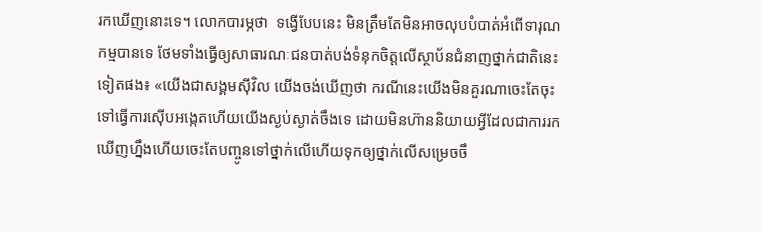រកឃើញនោះទេ។ លោកបារម្ភថា  ទង្វើបែបនេះ មិនត្រឹមតែមិនអាចលុបបំបាត់អំពើទារុណកម្មបានទេ ថែមទាំងធ្វើឲ្យសាធារណៈជនបាត់បង់ទំនុកចិត្តលើស្ថាប័នជំនាញថ្នាក់ជាតិនេះទៀតផង៖ «យើងជាសង្គមស៊ីវិល យើងចង់ឃើញថា ករណីនេះយើងមិនគួរណាចេះតែចុះទៅធ្វើការស៊ើបអង្កេតហើយយើងស្ងប់ស្ងាត់ចឹងទេ ដោយមិនហ៊ាននិយាយអ្វីដែលជាការរកឃើញហ្នឹងហើយចេះតែបញ្ចូនទៅថ្នាក់លើហើយទុកឲ្យថ្នាក់លើសម្រេចចឹ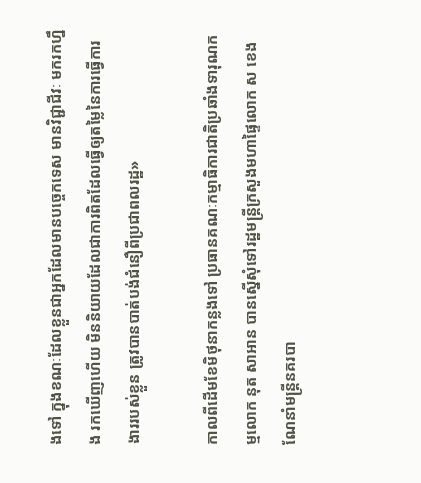ងទៅ ក្នុងខណៈដែលខ្លួនជាអ្នកដែលមានបច្ចេកទេស មានវិជ្ជាជីវៈ មករកហ្នឹង រកឃើញហើយ មិននិយាយដែលជាការពិតដែលធ្វើឲ្យតម្លៃនៃការធ្វើការងាររបស់ខ្លួន ត្រូវបានបាត់បង់ជំនឿពីប្រជាពលរដ្ឋ»

កាលពីដើមខែមិថុនាកន្លងទៅ ប្រធានគណៈកម្មាធិការជាតិប្រឆាំងទារុណកម្មលោក នុត សាអាន បានស្នើសុំទៅរដ្ឋមន្ត្រីក្រសួងមហាផ្ទៃលោក ស ខេង ណែនាំមន្ត្រីនគរបា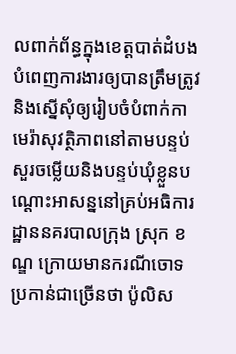លពាក់ព័ន្ធក្នុងខេត្តបាត់ដំបង បំពេញការងារឲ្យបានត្រឹមត្រូវនិងស្នើសុំឲ្យរៀបចំបំពាក់កាមេរ៉ាសុវត្ថិភាពនៅតាមបន្ទប់សួរចម្លើយនិងបន្ទប់ឃុំខ្លួនបណ្តោះអាសន្ននៅគ្រប់អធិការដ្ឋាននគរបាលក្រុង ស្រុក ខណ្ឌ ក្រោយមានករណីចោទប្រកាន់ជាច្រើនថា ប៉ូលិស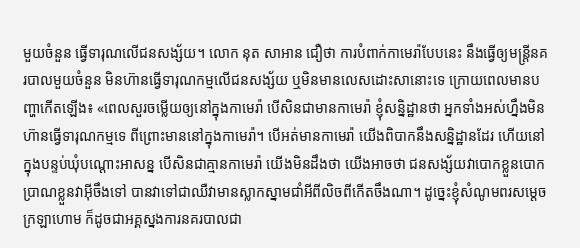មួយចំនួន ធ្វើទារុណលើជនសង្ស័យ។ លោក នុត សាអាន ជឿថា ការបំពាក់កាមេរ៉ាបែបនេះ នឹងធ្វើឲ្យមន្ត្រីនគរបាលមួយចំនួន មិនហ៊ានធ្វើទារុណកម្មលើជនសង្ស័យ ឬមិនមានលេសដោះសានោះទេ ក្រោយពេលមានបញ្ហាកើតឡើង៖ «ពេលសួរចម្លើយឲ្យនៅក្នុងកាមេរ៉ា បើសិនជាមានកាមេរ៉ា ខ្ញុំសន្និដ្ឋានថា អ្នកទាំងអស់ហ្នឹងមិនហ៊ានធ្វើទារុណកម្មទេ ពីព្រោះមាននៅក្នុងកាមេរ៉ា។ បើអត់មានកាមេរ៉ា យើងពិបាកនឹងសន្និដ្ឋានដែរ ហើយនៅក្នុងបន្ទប់ឃុំបណ្តោះអាសន្ន បើសិនជាគ្មានកាមេរ៉ា យើងមិនដឹងថា យើងអាចថា ជនសង្ស័យវាបោកខ្លួនបោកប្រាណខ្លួនវាអ៊ីចឹងទៅ បានវាទៅជាឈឺវាមានស្លាកស្នាមជាំអីពីលិចពីកើតចឹងណា។ ដូច្នេះខ្ញុំសំណូមពរសម្តេចក្រឡាហោម ក៏ដូចជាអគ្គស្នងការនគរបាលជា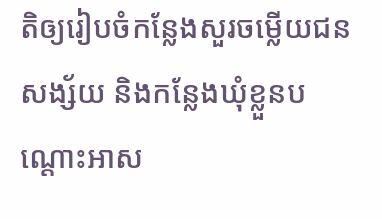តិឲ្យរៀបចំកន្លែងសួរចម្លើយជនសង្ស័យ និងកន្លែងឃុំខ្លួនបណ្តោះអាស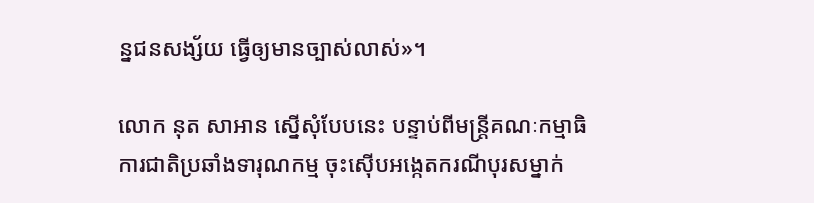ន្នជនសង្ស័យ ធ្វើឲ្យមានច្បាស់លាស់»។

លោក នុត សាអាន ស្នើសុំបែបនេះ បន្ទាប់ពីមន្ត្រីគណៈកម្មាធិការជាតិប្រឆាំងទារុណកម្ម ចុះស៊ើបអង្កេតករណីបុរសម្នាក់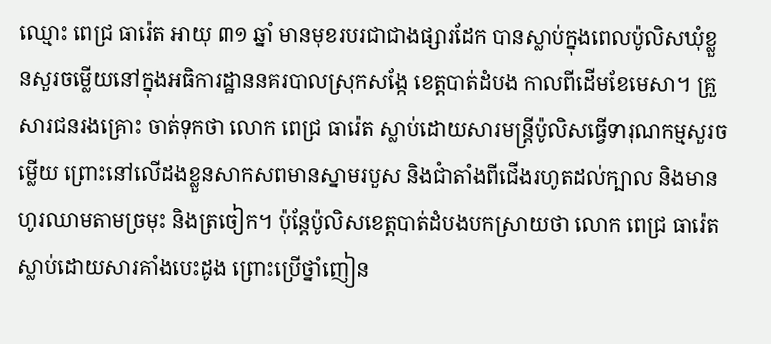ឈ្មោះ ពេជ្រ ធារ៉េត អាយុ ៣១ ឆ្នាំ មានមុខរបរជាជាងផ្សារដែក បានស្លាប់ក្នុងពេលប៉ូលិសឃុំខ្លួនសួរចម្លើយនៅក្នុងអធិការដ្ឋាននគរបាលស្រុកសង្កែ ខេត្តបាត់ដំបង កាលពីដើមខែមេសា។ គ្រួសារជនរងគ្រោះ ចាត់ទុកថា លោក ពេជ្រ ធារ៉េត ស្លាប់ដោយសារមន្ត្រីប៉ូលិសធ្វើទារុណកម្មសួរចម្លើយ ព្រោះនៅលើដងខ្លួនសាកសពមានស្នាមរបួស និងជាំតាំងពីជើងរហូតដល់ក្បាល និងមានហូរឈាមតាមច្រមុះ និងត្រចៀក។ ប៉ុន្តែប៉ូលិសខេត្តបាត់ដំបងបកស្រាយថា លោក ពេជ្រ ធារ៉េត ស្លាប់ដោយសារគាំងបេះដូង ព្រោះប្រើថ្នាំញៀន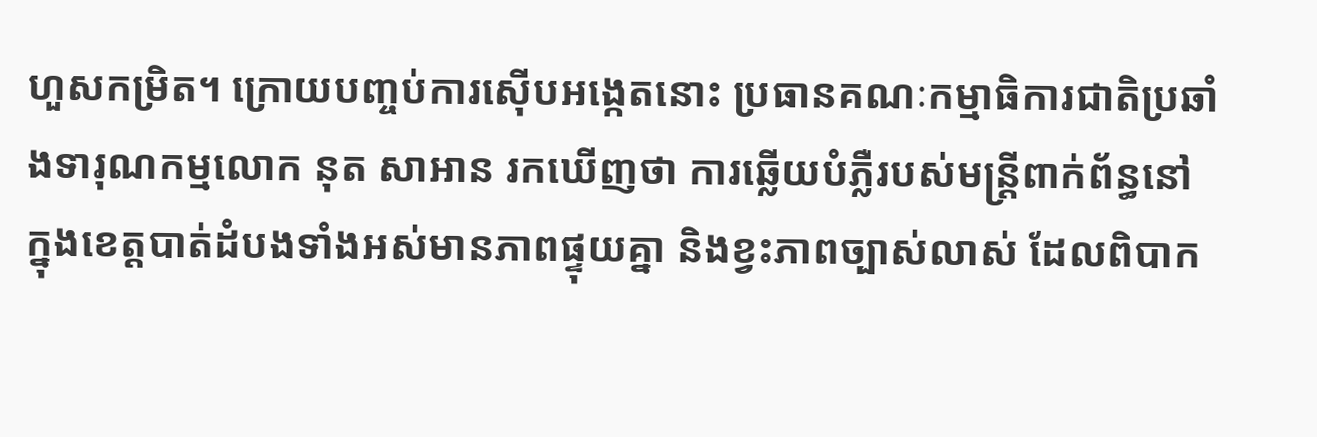ហួសកម្រិត។ ក្រោយបញ្ចប់ការស៊ើបអង្កេតនោះ ប្រធានគណៈកម្មាធិការជាតិប្រឆាំងទារុណកម្មលោក នុត សាអាន រកឃើញថា ការឆ្លើយបំភ្លឺរបស់មន្ត្រីពាក់ព័ន្ធនៅក្នុងខេត្តបាត់ដំបងទាំងអស់មានភាពផ្ទុយគ្នា និងខ្វះភាពច្បាស់លាស់ ដែលពិបាក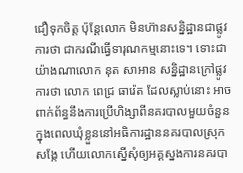ជឿទុកចិត្ត ប៉ុន្តែលោក មិនហ៊ានសន្និដ្ឋានជាផ្លូវការថា ជាករណីធ្វើទារុណកម្មនោះទេ។ ទោះជាយ៉ាងណាលោក នុត សាអាន សន្និដ្ឋានក្រៅផ្លូវការថា លោក ពេជ្រ ធារ៉េត ដែលស្លាប់នោះ អាចពាក់ព័ន្ធនឹងការប្រើហិង្សាពីនគរបាលមួយចំនួនក្នុងពេលឃុំខ្លួននៅអធិការដ្ឋាននគរបាលស្រុកសង្កែ ហើយលោកស្នើសុំឲ្យអគ្គស្នងការនគរបា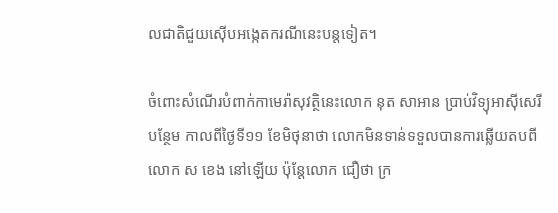លជាតិជួយស៊ើបអង្កេតករណីនេះបន្តទៀត។

ចំពោះសំណើរបំពាក់កាមេរ៉ាសុវត្ថិនេះលោក នុត សាអាន ប្រាប់វិទ្យុអាស៊ីសេរីបន្ថែម កាលពីថ្ងៃទី១១ ខែមិថុនាថា លោកមិនទាន់ទទួលបានការឆ្លើយតបពីលោក ស ខេង នៅឡើយ ប៉ុន្តែលោក ជឿថា ក្រ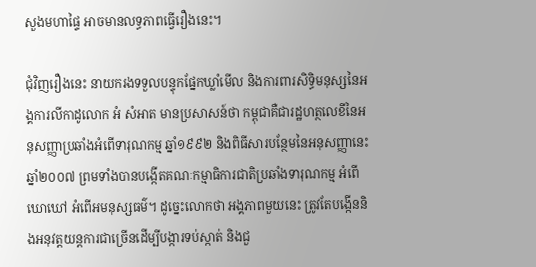សួងមហាផ្ទៃ អាចមានលទ្ធភាពធ្វើរឿងនេះ។

ជុំវិញរឿងនេះ នាយករងទទួលបន្ទុកផ្នែកឃ្លាំមើល និងការពារសិទ្ធិមនុស្សនៃអង្គការលីកាដូលោក អំ សំអាត មានប្រសាសន៍ថា កម្ពុជាគឺជារដ្ឋហត្ថលេខីនៃអនុសញ្ញាប្រឆាំងអំពើទារុណកម្ម ឆ្នាំ១៩៩២ និងពិធីសារបន្ថែមនៃអនុសញ្ញានេះឆ្នាំ២០០៧ ព្រមទាំងបានបង្កើតគណៈកម្មាធិការជាតិប្រឆាំងទារុណកម្ម អំពើឃោឃៅ អំពើអមនុស្សធម៌។ ដូច្នេះលោកថា អង្គភាពមួយនេះ ត្រូវតែបង្កើននិងអនុវត្តយន្តការជាច្រើនដើម្បីបង្ការទប់ស្កាត់ និងជួ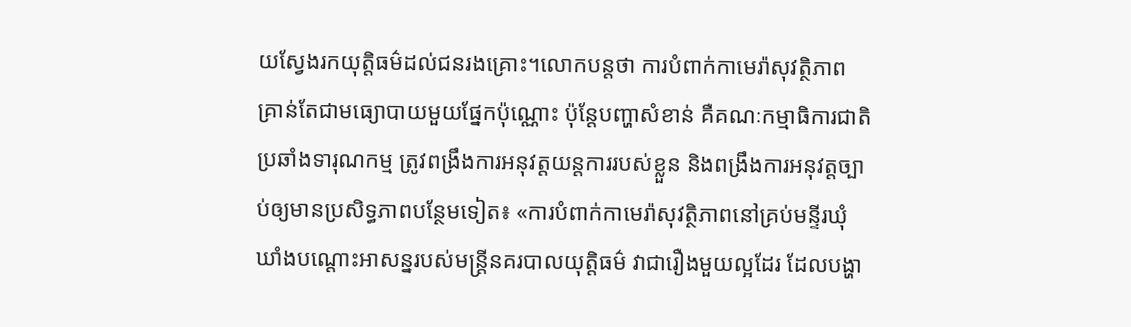យស្វែងរកយុត្តិធម៌ដល់ជនរងគ្រោះ។លោកបន្តថា ការបំពាក់កាមេរ៉ាសុវត្ថិភាព គ្រាន់តែជាមធ្យោបាយមួយផ្នែកប៉ុណ្ណោះ ប៉ុន្តែបញ្ហាសំខាន់ គឺគណៈកម្មាធិការជាតិប្រឆាំងទារុណកម្ម ត្រូវពង្រឹងការអនុវត្តយន្តការរបស់ខ្លួន និងពង្រឹងការអនុវត្តច្បាប់ឲ្យមានប្រសិទ្ធភាពបន្ថែមទៀត៖ «ការបំពាក់កាមេរ៉ាសុវត្ថិភាពនៅគ្រប់មន្ទីរឃុំឃាំងបណ្តោះអាសន្នរបស់មន្ត្រីនគរបាលយុត្តិធម៌ វាជារឿងមួយល្អដែរ ដែលបង្ហា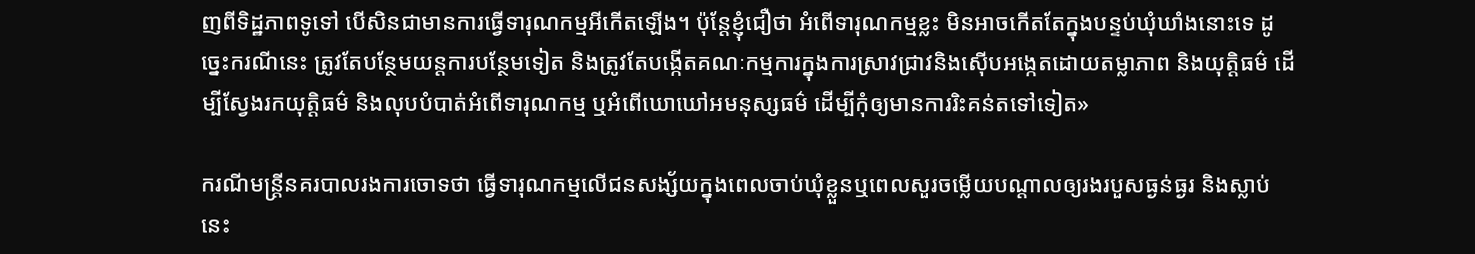ញពីទិដ្ឋភាពទូទៅ បើសិនជាមានការធ្វើទារុណកម្មអីកើតឡើង។ ប៉ុន្តែខ្ញុំជឿថា អំពើទារុណកម្មខ្លះ មិនអាចកើតតែក្នុងបន្ទប់ឃុំឃាំងនោះទេ ដូច្នេះករណីនេះ ត្រូវតែបន្ថែមយន្តការបន្ថែមទៀត និងត្រូវតែបង្កើតគណៈកម្មការក្នុងការស្រាវជ្រាវនិងស៊ើបអង្កេតដោយតម្លាភាព និងយុត្តិធម៌ ដើម្បីស្វែងរកយុត្តិធម៌ និងលុបបំបាត់អំពើទារុណកម្ម ឬអំពើឃោឃៅអមនុស្សធម៌ ដើម្បីកុំឲ្យមានការរិះគន់តទៅទៀត»

ករណីមន្ត្រីនគរបាលរងការចោទថា ធ្វើទារុណកម្មលើជនសង្ស័យក្នុងពេលចាប់ឃុំខ្លួនឬពេលសួរចម្លើយបណ្តាលឲ្យរងរបួសធ្ងន់ធ្ងរ និងស្លាប់នេះ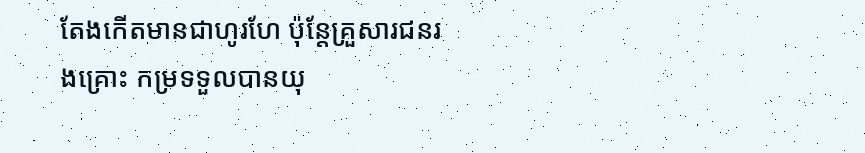តែងកើតមានជាហូរហែ ប៉ុន្តែគ្រួសារជនរងគ្រោះ កម្រទទួលបានយុ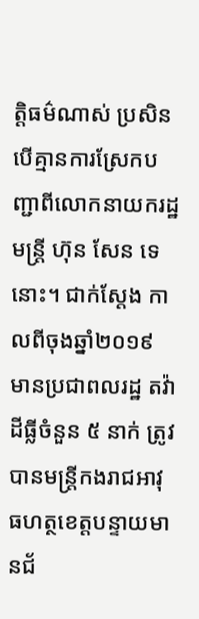ត្តិធម៌ណាស់ ប្រសិនបើគ្មានការស្រែកបញ្ជាពីលោកនាយករដ្ឋមន្ត្រី ហ៊ុន សែន ទេនោះ។ ជាក់ស្តែង កាលពីចុងឆ្នាំ២០១៩ មានប្រជាពលរដ្ឋ តវ៉ាដីធ្លីចំនួន ៥ នាក់ ត្រូវបានមន្ត្រីកងរាជអាវុធហត្ថខេត្តបន្ទាយមានជ័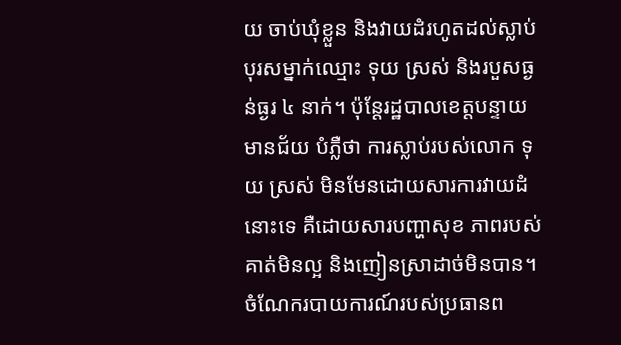យ ចាប់ឃុំខ្លួន និងវាយដំរហូតដល់ស្លាប់បុរសម្នាក់ឈ្មោះ ទុយ ស្រស់ និងរបួសធ្ងន់ធ្ងរ ៤ នាក់។ ប៉ុន្តែរដ្ឋបាលខេត្តបន្ទាយមានជ័យ បំភ្លឺថា ការស្លាប់របស់លោក ទុយ ស្រស់ មិនមែនដោយសារការវាយដំនោះទេ គឺដោយសារបញ្ហាសុខ ភាពរបស់គាត់មិនល្អ និងញៀនស្រាដាច់មិនបាន។ ចំណែករបាយការណ៍របស់ប្រធានព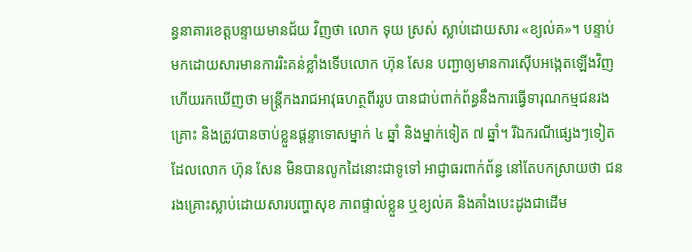ន្ធនាគារខេត្តបន្ទាយមានជ័យ វិញថា លោក ទុយ ស្រស់ ស្លាប់ដោយសារ «ខ្យល់គ»។ បន្ទាប់មកដោយសារមានការរិះគន់ខ្លាំងទើបលោក ហ៊ុន សែន បញ្ជាឲ្យមានការស៊ើបអង្កេតឡើងវិញ ហើយរកឃើញថា មន្ត្រីកងរាជអាវុធហត្ថពីររូប បានជាប់ពាក់ព័ន្ធនឹងការធ្វើទារុណកម្មជនរងគ្រោះ និងត្រូវបានចាប់ខ្លួនផ្តន្ទាទោសម្នាក់ ៤ ឆ្នាំ និងម្នាក់ទៀត ៧ ឆ្នាំ។ រីឯករណីផ្សេងៗទៀត ដែលលោក ហ៊ុន សែន មិនបានលូកដៃនោះជាទូទៅ អាជ្ញាធរពាក់ព័ន្ធ នៅតែបកស្រាយថា ជនរងគ្រោះស្លាប់ដោយសារបញ្ហាសុខ ភាពផ្ទាល់ខ្លួន ឬខ្យល់គ និងគាំងបេះដូងជាដើម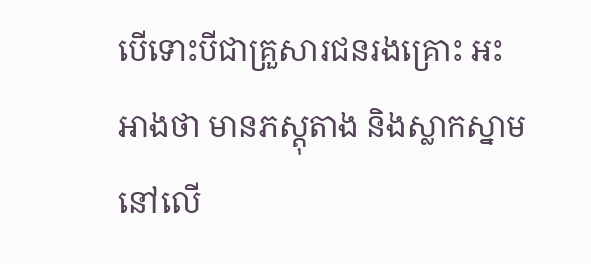បើទោះបីជាគ្រួសារជនរងគ្រោះ អះអាងថា មានភស្តុតាង និងស្លាកស្នាមនៅលើ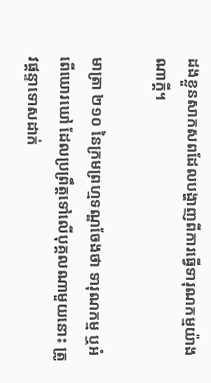ដងខ្លួនសាកសពដែលបង្ហាញពីការធ្វើទារុណកម្មយ៉ាងណាក្តី។

មាត្រា ២១០ នៃក្រមព្រហ្មទណ្ឌចែងថា ទារុណកម្ម ឬអំពើឃោរឃៅ ដែលប្រព្រឹត្តទៅលើបុគ្គលណាមួយនោះ ត្រូវផ្ដន្ទាទោសដាក់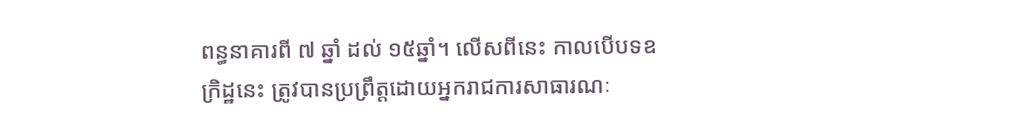ពន្ធនាគារពី ៧ ឆ្នាំ ដល់ ១៥ឆ្នាំ។ លើសពីនេះ កាលបើបទឧក្រិដ្ឋនេះ ត្រូវបានប្រព្រឹត្តដោយអ្នករាជការសាធារណៈ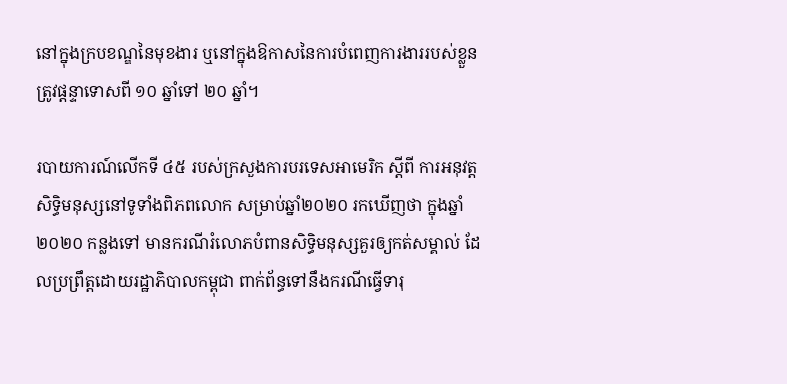នៅក្នុងក្របខណ្ឌនៃមុខងារ ឬនៅក្នុងឱកាសនៃការបំពេញការងាររបស់ខ្លួនត្រូវផ្តន្ទាទោសពី ១០ ឆ្នាំទៅ ២០ ឆ្នាំ។

របាយការណ៍លើកទី ៤៥ របស់ក្រសួងការបរទេសអាមេរិក ស្តីពី ការអនុវត្តសិទ្ធិមនុស្សនៅទូទាំងពិភពលោក សម្រាប់ឆ្នាំ២០២០ រកឃើញថា ក្នុងឆ្នាំ២០២០ កន្លងទៅ មានករណីរំលោភបំពានសិទ្ធិមនុស្សគួរឲ្យកត់សម្គាល់ ដែលប្រព្រឹត្តដោយរដ្ឋាភិបាលកម្ពុជា ពាក់ព័ន្ធទៅនឹងករណីធ្វើទារុ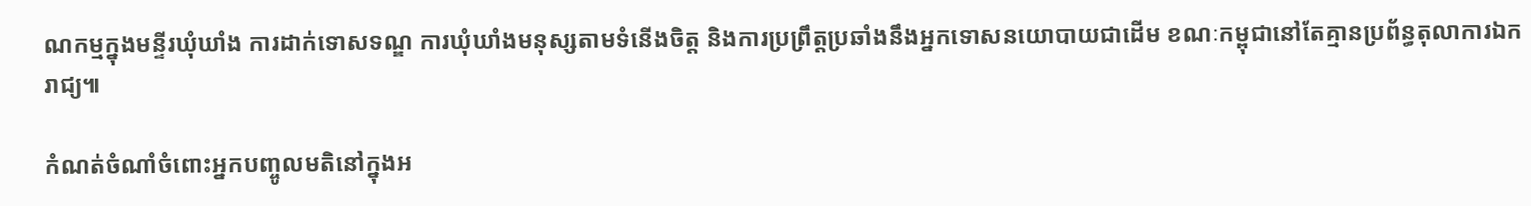ណកម្មក្នុងមន្ទីរឃុំឃាំង ការដាក់ទោសទណ្ឌ ការឃុំឃាំងមនុស្សតាមទំនើងចិត្ត និងការប្រព្រឹត្តប្រឆាំងនឹងអ្នកទោសនយោបាយជាដើម ខណៈកម្ពុជានៅតែគ្មានប្រព័ន្ធតុលាការឯករាជ្យ៕

កំណត់ចំណាំចំពោះអ្នកបញ្ចូលមតិនៅក្នុងអ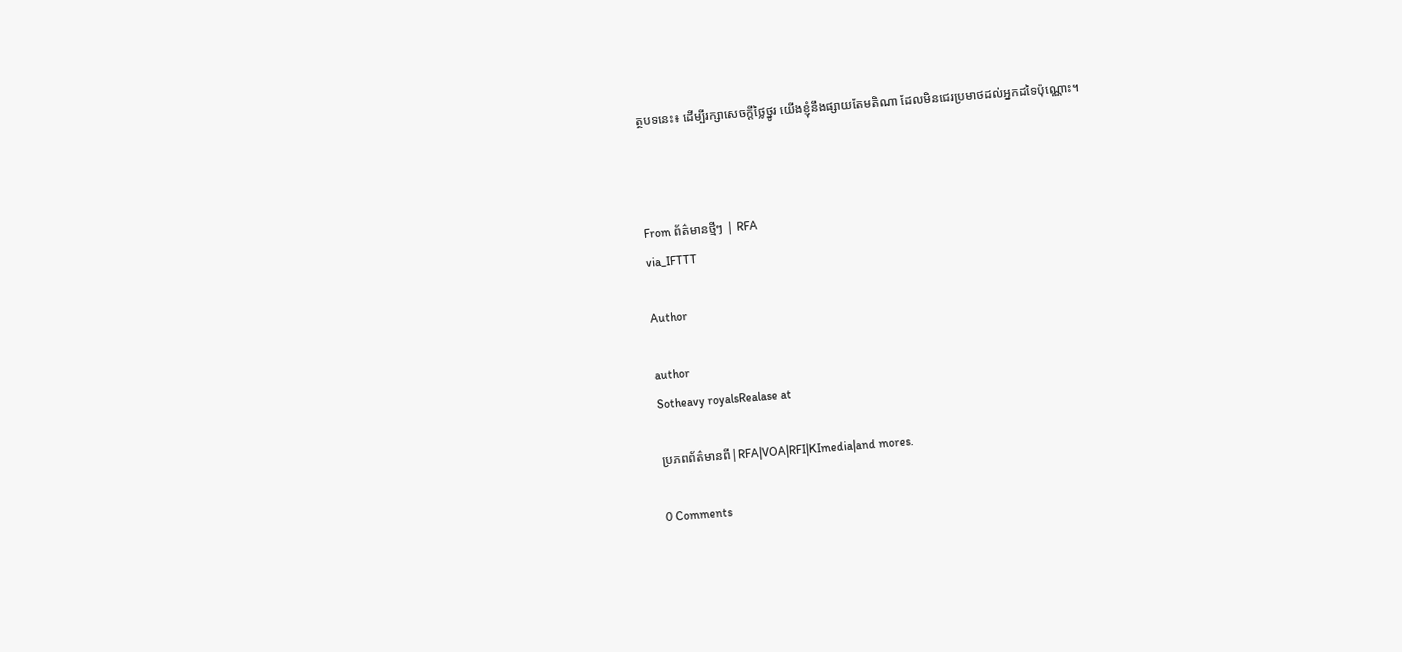ត្ថបទនេះ៖ ដើម្បីរក្សាសេចក្ដីថ្លៃថ្នូរ យើងខ្ញុំនឹងផ្សាយតែមតិណា ដែលមិនជេរប្រមាថដល់អ្នកដទៃប៉ុណ្ណោះ។



From ព័ត៌មានថ្មីៗ | RFA
via_IFTTT

Author

author
Sotheavy royalsRealase at

ប្រភពព័ត៌មានពី|RFA|VOA|RFI|KImedia|and mores.

0 Comments